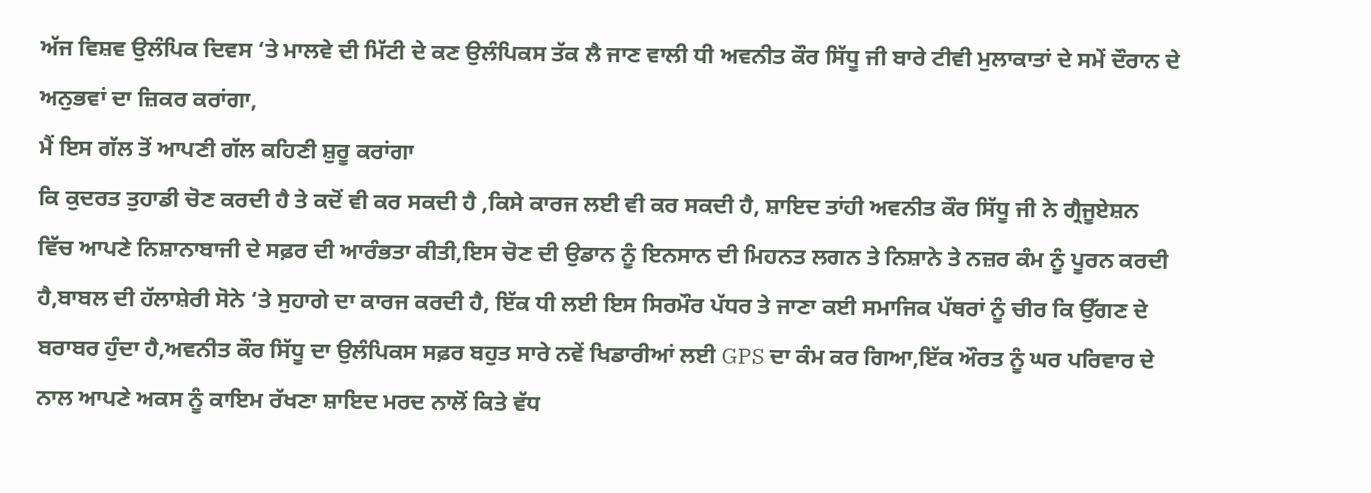ਅੱਜ ਵਿਸ਼ਵ ਉਲੰਪਿਕ ਦਿਵਸ ‘ਤੇ ਮਾਲਵੇ ਦੀ ਮਿੱਟੀ ਦੇ ਕਣ ਉਲੰਪਿਕਸ ਤੱਕ ਲੈ ਜਾਣ ਵਾਲੀ ਧੀ ਅਵਨੀਤ ਕੌਰ ਸਿੱਧੂ ਜੀ ਬਾਰੇ ਟੀਵੀ ਮੁਲਾਕਾਤਾਂ ਦੇ ਸਮੇਂ ਦੌਰਾਨ ਦੇ ਅਨੁਭਵਾਂ ਦਾ ਜ਼ਿਕਰ ਕਰਾਂਗਾ,
ਮੈਂ ਇਸ ਗੱਲ ਤੋਂ ਆਪਣੀ ਗੱਲ ਕਹਿਣੀ ਸ਼ੁਰੂ ਕਰਾਂਗਾ
ਕਿ ਕੁਦਰਤ ਤੁਹਾਡੀ ਚੋਣ ਕਰਦੀ ਹੈ ਤੇ ਕਦੋਂ ਵੀ ਕਰ ਸਕਦੀ ਹੈ ,ਕਿਸੇ ਕਾਰਜ ਲਈ ਵੀ ਕਰ ਸਕਦੀ ਹੈ, ਸ਼ਾਇਦ ਤਾਂਹੀ ਅਵਨੀਤ ਕੌਰ ਸਿੱਧੂ ਜੀ ਨੇ ਗ੍ਰੈਜੂਏਸ਼ਨ ਵਿੱਚ ਆਪਣੇ ਨਿਸ਼ਾਨਾਬਾਜੀ ਦੇ ਸਫ਼ਰ ਦੀ ਆਰੰਭਤਾ ਕੀਤੀ,ਇਸ ਚੋਣ ਦੀ ਉਡਾਨ ਨੂੰ ਇਨਸਾਨ ਦੀ ਮਿਹਨਤ ਲਗਨ ਤੇ ਨਿਸ਼ਾਨੇ ਤੇ ਨਜ਼ਰ ਕੰਮ ਨੂੰ ਪੂਰਨ ਕਰਦੀ ਹੈ,ਬਾਬਲ ਦੀ ਹੱਲਾਸ਼ੇਰੀ ਸੋਨੇ ‘ਤੇ ਸੁਹਾਗੇ ਦਾ ਕਾਰਜ ਕਰਦੀ ਹੈ, ਇੱਕ ਧੀ ਲਈ ਇਸ ਸਿਰਮੌਰ ਪੱਧਰ ਤੇ ਜਾਣਾ ਕਈ ਸਮਾਜਿਕ ਪੱਥਰਾਂ ਨੂੰ ਚੀਰ ਕਿ ਉੱਗਣ ਦੇ ਬਰਾਬਰ ਹੁੰਦਾ ਹੈ,ਅਵਨੀਤ ਕੌਰ ਸਿੱਧੂ ਦਾ ਉਲੰਪਿਕਸ ਸਫ਼ਰ ਬਹੁਤ ਸਾਰੇ ਨਵੇਂ ਖਿਡਾਰੀਆਂ ਲਈ GPS ਦਾ ਕੰਮ ਕਰ ਗਿਆ,ਇੱਕ ਔਰਤ ਨੂੰ ਘਰ ਪਰਿਵਾਰ ਦੇ ਨਾਲ ਆਪਣੇ ਅਕਸ ਨੂੰ ਕਾਇਮ ਰੱਖਣਾ ਸ਼ਾਇਦ ਮਰਦ ਨਾਲੋਂ ਕਿਤੇ ਵੱਧ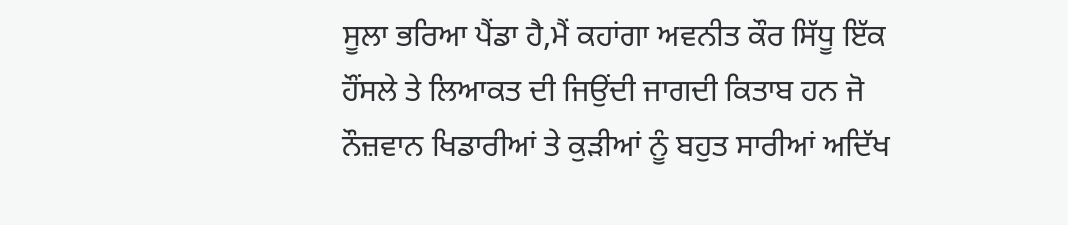ਸੂਲਾ ਭਰਿਆ ਪੈਂਡਾ ਹੈ,ਮੈਂ ਕਹਾਂਗਾ ਅਵਨੀਤ ਕੌਰ ਸਿੱਧੂ ਇੱਕ ਹੌਂਸਲੇ ਤੇ ਲਿਆਕਤ ਦੀ ਜਿਉਂਦੀ ਜਾਗਦੀ ਕਿਤਾਬ ਹਨ ਜੋ ਨੌਜ਼ਵਾਨ ਖਿਡਾਰੀਆਂ ਤੇ ਕੁੜੀਆਂ ਨੂੰ ਬਹੁਤ ਸਾਰੀਆਂ ਅਦਿੱਖ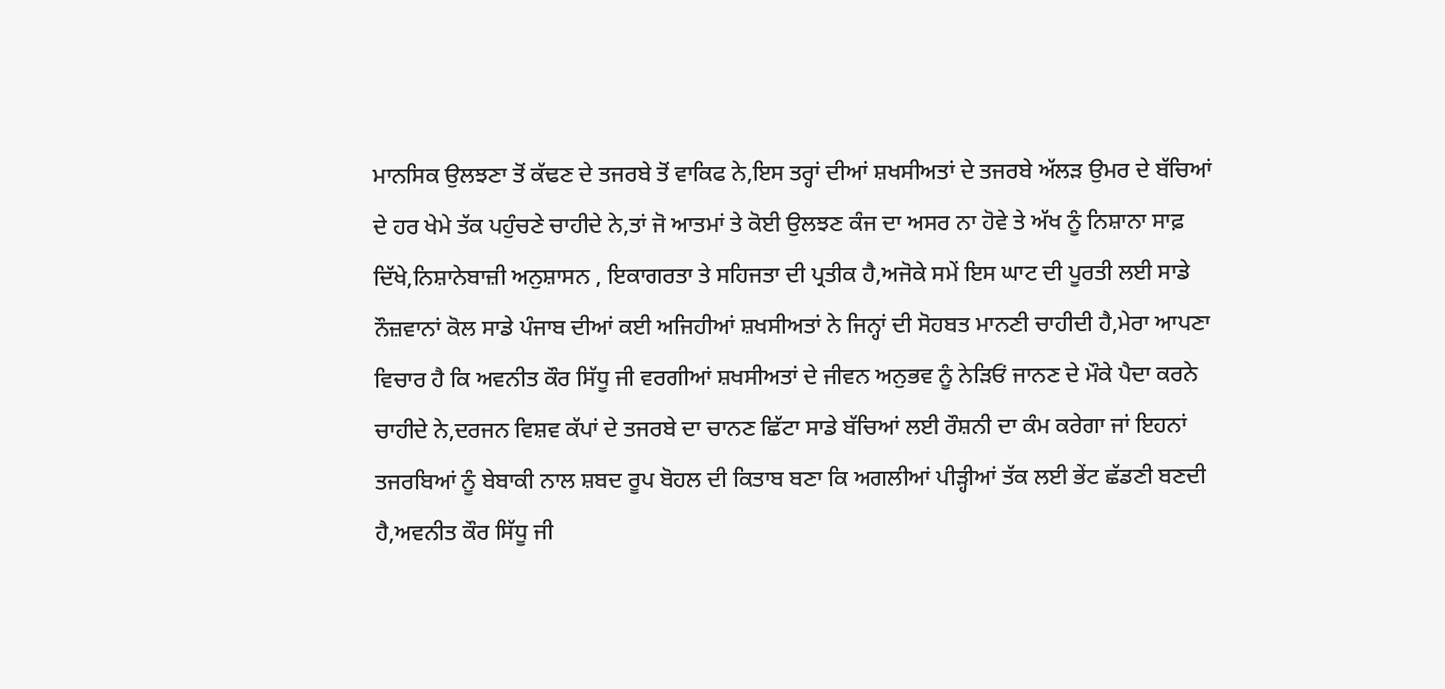ਮਾਨਸਿਕ ਉਲਝਣਾ ਤੋਂ ਕੱਢਣ ਦੇ ਤਜਰਬੇ ਤੋਂ ਵਾਕਿਫ ਨੇ,ਇਸ ਤਰ੍ਹਾਂ ਦੀਆਂ ਸ਼ਖਸੀਅਤਾਂ ਦੇ ਤਜਰਬੇ ਅੱਲੜ ਉਮਰ ਦੇ ਬੱਚਿਆਂ ਦੇ ਹਰ ਖੇਮੇ ਤੱਕ ਪਹੁੰਚਣੇ ਚਾਹੀਦੇ ਨੇ,ਤਾਂ ਜੋ ਆਤਮਾਂ ਤੇ ਕੋਈ ਉਲਝਣ ਕੰਜ ਦਾ ਅਸਰ ਨਾ ਹੋਵੇ ਤੇ ਅੱਖ ਨੂੰ ਨਿਸ਼ਾਨਾ ਸਾਫ਼ ਦਿੱਖੇ,ਨਿਸ਼ਾਨੇਬਾਜ਼ੀ ਅਨੁਸ਼ਾਸਨ , ਇਕਾਗਰਤਾ ਤੇ ਸਹਿਜਤਾ ਦੀ ਪ੍ਰਤੀਕ ਹੈ,ਅਜੋਕੇ ਸਮੇਂ ਇਸ ਘਾਟ ਦੀ ਪੂਰਤੀ ਲਈ ਸਾਡੇ ਨੌਜ਼ਵਾਨਾਂ ਕੋਲ ਸਾਡੇ ਪੰਜਾਬ ਦੀਆਂ ਕਈ ਅਜਿਹੀਆਂ ਸ਼ਖਸੀਅਤਾਂ ਨੇ ਜਿਨ੍ਹਾਂ ਦੀ ਸੋਹਬਤ ਮਾਨਣੀ ਚਾਹੀਦੀ ਹੈ,ਮੇਰਾ ਆਪਣਾ ਵਿਚਾਰ ਹੈ ਕਿ ਅਵਨੀਤ ਕੌਰ ਸਿੱਧੂ ਜੀ ਵਰਗੀਆਂ ਸ਼ਖਸੀਅਤਾਂ ਦੇ ਜੀਵਨ ਅਨੁਭਵ ਨੂੰ ਨੇੜਿਓਂ ਜਾਨਣ ਦੇ ਮੌਕੇ ਪੈਦਾ ਕਰਨੇ ਚਾਹੀਦੇ ਨੇ,ਦਰਜਨ ਵਿਸ਼ਵ ਕੱਪਾਂ ਦੇ ਤਜਰਬੇ ਦਾ ਚਾਨਣ ਛਿੱਟਾ ਸਾਡੇ ਬੱਚਿਆਂ ਲਈ ਰੌਸ਼ਨੀ ਦਾ ਕੰਮ ਕਰੇਗਾ ਜਾਂ ਇਹਨਾਂ ਤਜਰਬਿਆਂ ਨੂੰ ਬੇਬਾਕੀ ਨਾਲ ਸ਼ਬਦ ਰੂਪ ਬੋਹਲ ਦੀ ਕਿਤਾਬ ਬਣਾ ਕਿ ਅਗਲੀਆਂ ਪੀੜ੍ਹੀਆਂ ਤੱਕ ਲਈ ਭੇਂਟ ਛੱਡਣੀ ਬਣਦੀ ਹੈ,ਅਵਨੀਤ ਕੌਰ ਸਿੱਧੂ ਜੀ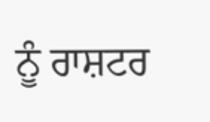ਨੂੰ ਰਾਸ਼ਟਰ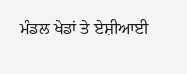ਮੰਡਲ ਖੇਡਾਂ ਤੇ ਏਸ਼ੀਆਈ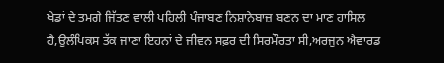ਖੇਡਾਂ ਦੇ ਤਮਗੇ ਜਿੱਤਣ ਵਾਲੀ ਪਹਿਲੀ ਪੰਜਾਬਣ ਨਿਸ਼ਾਨੇਬਾਜ਼ ਬਣਨ ਦਾ ਮਾਣ ਹਾਸਿਲ ਹੈ,ਉਲੰਪਿਕਸ ਤੱਕ ਜਾਣਾ ਇਹਨਾਂ ਦੇ ਜੀਵਨ ਸਫ਼ਰ ਦੀ ਸਿਰਮੌਰਤਾ ਸੀ,ਅਰਜੁਨ ਐਵਾਰਡ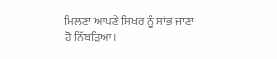ਮਿਲਣਾ ਆਪਣੇ ਸਿਖਰ ਨੂੰ ਸਾਂਭ ਜਾਣਾ ਹੋ ਨਿੱਬੜਿਆ।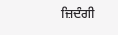ਜ਼ਿਦੰਗੀ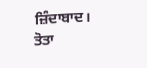ਜ਼ਿੰਦਾਬਾਦ।
ਤੋਤਾ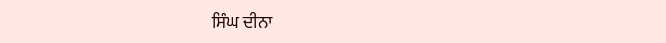ਸਿੰਘ ਦੀਨਾ